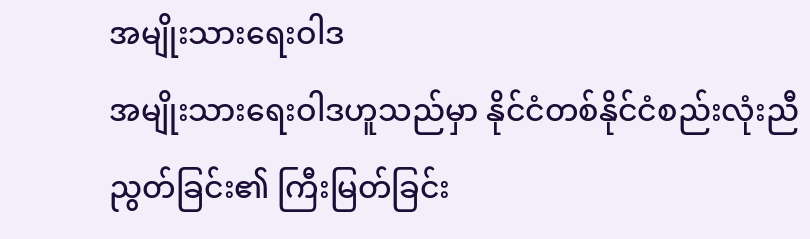အမျိုးသားရေးဝါဒ
အမျိုးသားရေးဝါဒဟူသည်မှာ နိုင်ငံတစ်နိုင်ငံစည်းလုံးညီညွတ်ခြင်း၏ ကြီးမြတ်ခြင်း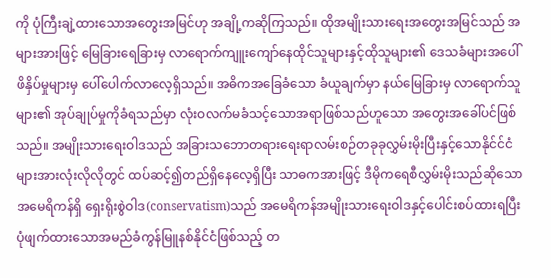ကို ပုံကြီးချဲ့ထားသောအတွေးအမြင်ဟု အချို့ကဆိုကြသည်။ ထိုအမျိုးသားရေးအတွေးအမြင်သည် အများအားဖြင့် မြေခြားရေခြားမှ လာရောက်ကျူးကျော်နေထိုင်သူများနှင့်ထိုသူများ၏ ဒေသခံများအပေါ်ဖိနှိပ်မှုများမှ ပေါ်ပေါက်လာလေ့ရှိသည်။ အဓိကအခြေခံသော ခံယူချက်မှာ နယ်မြေခြားမှ လာရောက်သူများ၏ အုပ်ချုပ်မှုကိုခံရသည်မှာ လုံးဝလက်မခံသင့်သောအရာဖြစ်သည်ဟူသော အတွေးအခေါ်ပင်ဖြစ်သည်။ အမျိုးသားရေးဝါဒသည် အခြားသဘောတရားရေးရာလမ်းစဉ်တခုခုလွှမ်းမိုးပြီးနှင့်သောနိုင်င်ငံများအားလုံးလိုလိုတွင် ထပ်ဆင့်၍တည်ရှိနေလေ့ရှိပြီး သာဓကအားဖြင့် ဒီမိုကရေစီလွှမ်းမိုးသည်ဆိုသောအမေရိကန်ရှိ ရှေးရိုးစွဲဝါဒ(conservatism)သည် အမေရိကန်အမျိုးသားရေးဝါဒနှင့်ပေါင်းစပ်ထားရပြီး ပုံဖျက်ထားသောအမည်ခံကွန်မြူနစ်နိုင်ငံဖြစ်သည့် တ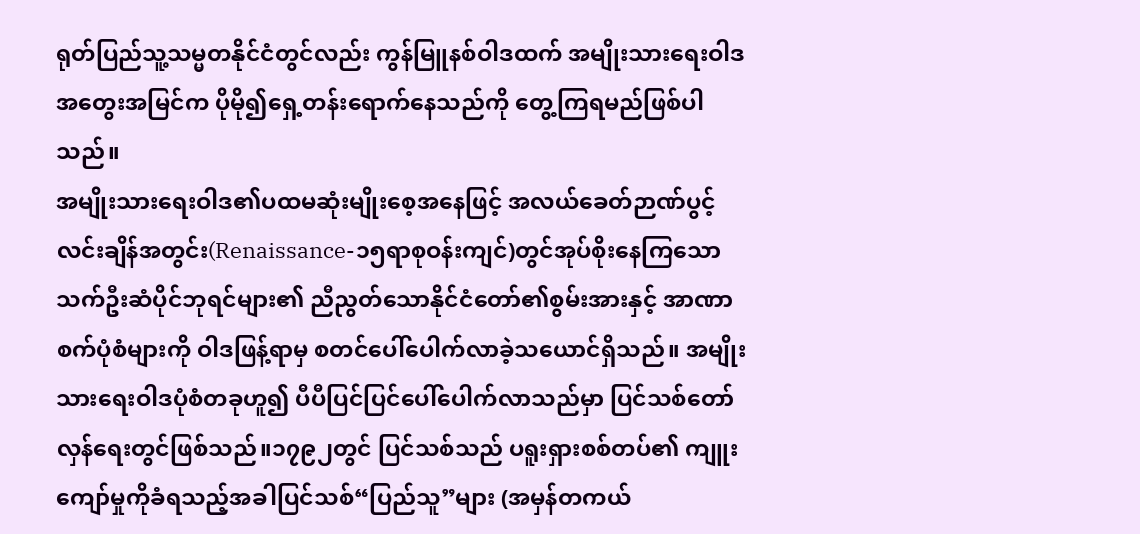ရုတ်ပြည်သူ့သမ္မတနိုင်ငံတွင်လည်း ကွန်မြူနစ်ဝါဒထက် အမျိုးသားရေးဝါဒအတွေးအမြင်က ပိုမို၍ရှေ့တန်းရောက်နေသည်ကို တွေ့ကြရမည်ဖြစ်ပါသည်။
အမျိုးသားရေးဝါဒ၏ပထမဆုံးမျိုးစေ့အနေဖြင့် အလယ်ခေတ်ဉာဏ်ပွင့်လင်းချိန်အတွင်း(Renaissance-၁၅ရာစုဝန်းကျင်)တွင်အုပ်စိုးနေကြသော သက်ဦးဆံပိုင်ဘုရင်များ၏ ညီညွတ်သောနိုင်ငံတော်၏စွမ်းအားနှင့် အာဏာစက်ပုံစံများကို ဝါဒဖြန့်ရာမှ စတင်ပေါ်ပေါက်လာခဲ့သယောင်ရှိသည်။ အမျိုးသားရေးဝါဒပုံစံတခုဟူ၍ ပီပီပြင်ပြင်ပေါ်ပေါက်လာသည်မှာ ပြင်သစ်တော်လှန်ရေးတွင်ဖြစ်သည်။၁၇၉၂တွင် ပြင်သစ်သည် ပရူးရှားစစ်တပ်၏ ကျူးကျော်မှုကိုခံရသည့်အခါပြင်သစ်“ပြည်သူ”များ (အမှန်တကယ်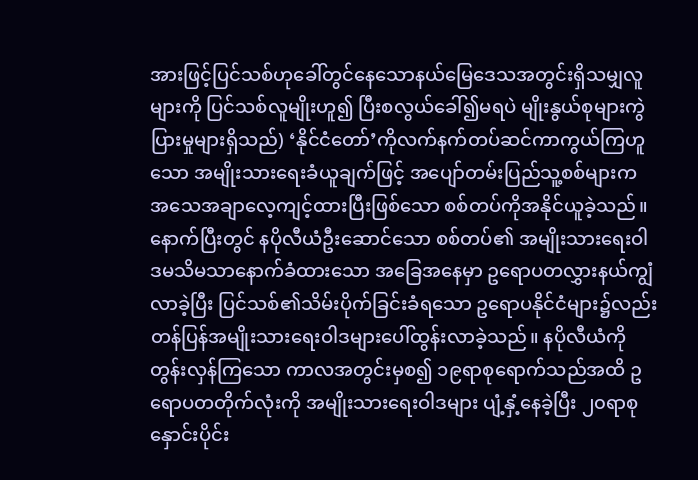အားဖြင့်ပြင်သစ်ဟုခေါ်တွင်နေသောနယ်မြေဒေသအတွင်းရှိသမျှလူများကို ပြင်သစ်လူမျိုးဟူ၍ ပြီးစလွယ်ခေါ်၍မရပဲ မျိုးနွယ်စုများကွဲပြားမှုများရှိသည်) ‘နိုင်ငံတော်’ကိုလက်နက်တပ်ဆင်ကာကွယ်ကြဟူသော အမျိုးသားရေးခံယူချက်ဖြင့် အပျော်တမ်းပြည်သူ့စစ်များက အသေအချာလေ့ကျင့်ထားပြီးဖြစ်သော စစ်တပ်ကိုအနိုင်ယူခဲ့သည်။
နောက်ပြီးတွင် နပိုလီယံဦးဆောင်သော စစ်တပ်၏ အမျိုးသားရေးဝါဒမသိမသာနောက်ခံထားသော အခြေအနေမှာ ဥရောပတလွှားနယ်ကျွံလာခဲ့ပြီး ပြင်သစ်၏သိမ်းပိုက်ခြင်းခံရသော ဥရောပနိုင်ငံများ၌လည်း တန်ပြန်အမျိုးသားရေးဝါဒများပေါ်ထွန်းလာခဲ့သည်။ နပိုလီယံကို တွန်းလှန်ကြသော ကာလအတွင်းမှစ၍ ၁၉ရာစုရောက်သည်အထိ ဥရောပတတိုက်လုံးကို အမျိုးသားရေးဝါဒများ ပျံ့နှံ့နေခဲ့ပြီး ၂၀ရာစုနှောင်းပိုင်း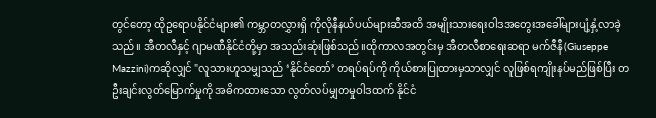တွင်တော့ ထိုဥရောပနိုင်ငံများ၏ ကမ္ဘာတလွှားရှိ ကိုလိုနီနယ်ပယ်များဆီအထိ အမျိုးသားရေးဝါဒအတွေးအခေါ်များပျံ့နှံ့လာခဲ့သည်။ အီတလီနှင့် ဂျာမဏီနိုင်ငံတို့မှာ အသည်းဆုံးဖြစ်သည်။ထိုကာလအတွင်းမှ အီတလီစာရေးဆရာ မက်ဇီနီ(Giuseppe Mazzini)ကဆိုလျှင် "လူသားဟူသမျှသည် ‘နိုင်ငံတော်’ တရပ်ရပ်ကို ကိုယ်စားပြုထားမှသာလျှင် လူဖြစ်ရကျိုးနပ်မည်ဖြစ်ပြီး တဦးချင်းလွတ်မြောက်မှုကို အဓိကထားသော လွတ်လပ်မျှတမှုဝါဒထက် နိုင်ငံ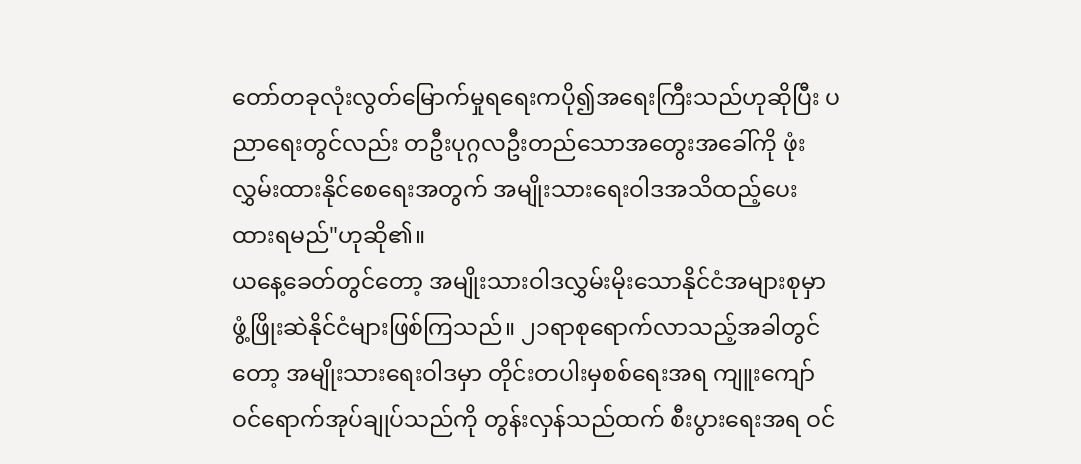တော်တခုလုံးလွတ်မြောက်မှုရရေးကပို၍အရေးကြီးသည်ဟုဆိုပြီး ပညာရေးတွင်လည်း တဦးပုဂ္ဂလဦးတည်သောအတွေးအခေါ်ကို ဖုံးလွှမ်းထားနိုင်စေရေးအတွက် အမျိုးသားရေးဝါဒအသိထည့်ပေးထားရမည်"ဟုဆို၏။
ယနေ့ခေတ်တွင်တော့ အမျိုးသားဝါဒလွှမ်းမိုးသောနိုင်ငံအများစုမှာ ဖွံ့ဖြိုးဆဲနိုင်ငံများဖြစ်ကြသည်။ ၂၁ရာစုရောက်လာသည့်အခါတွင်တော့ အမျိုးသားရေးဝါဒမှာ တိုင်းတပါးမှစစ်ရေးအရ ကျူးကျော်ဝင်ရောက်အုပ်ချုပ်သည်ကို တွန်းလှန်သည်ထက် စီးပွားရေးအရ ဝင်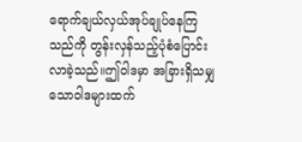ရောက်ချယ်လှယ်အုပ်ချုပ်နေကြသည်ကို တွန်းလှန်သည့်ပုံစံပြောင်းလာခဲ့သည်။ဤဝါဒမှာ အခြားရှိသမျှသောဝါဒများထက်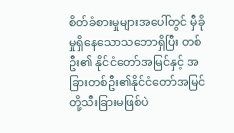စိတ်ခံစားမှုများအပေါ်တွင် မှီခိုမှုရှိနေသောသဘောရှိပြီး တစ်ဦး၏ နိုင်ငံတော်အမြင်နှင့် အခြားတစ်ဦး၏နိုင်ငံတော်အမြင်တို့သီးခြားမဖြစ်ပဲ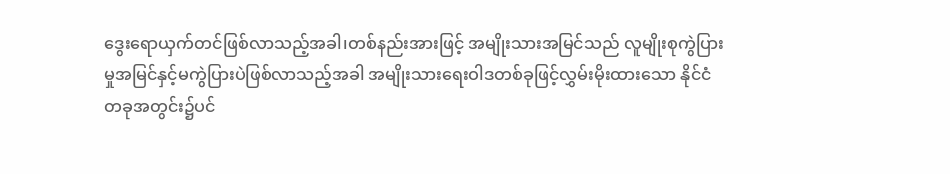ဒွေးရောယှက်တင်ဖြစ်လာသည့်အခါ၊တစ်နည်းအားဖြင့် အမျိုးသားအမြင်သည် လူမျိုးစုကွဲပြားမှုအမြင်နှင့်မကွဲပြားပဲဖြစ်လာသည့်အခါ အမျိုးသားရေးဝါဒတစ်ခုဖြင့်လွှမ်းမိုးထားသော နိုင်ငံတခုအတွင်း၌ပင်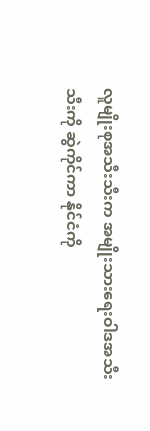လူမျိုးစုအသီးသီးက အမျိုးသားရေးဝါဒအသီးသီးကို ဆွဲကိုင်ကာ နိုင်ငံကို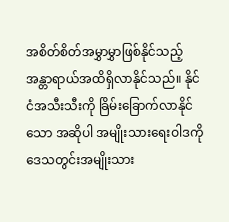အစိတ်စိတ်အမွှာမွှာဖြစ်နိုင်သည့် အန္တာရာယ်အထိရှိလာနိုင်သည်။ နိုင်ငံအသီးသီးကို ခြိမ်းခြောက်လာနိုင်သော အဆိုပါ အမျိုးသားရေးဝါဒကို ဒေသတွင်းအမျိုးသား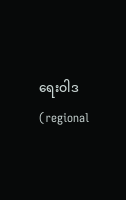ရေးဝါဒ(regional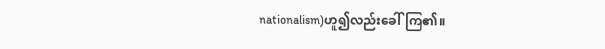nationalism)ဟူ၍လည်းခေါ်ကြ၏။